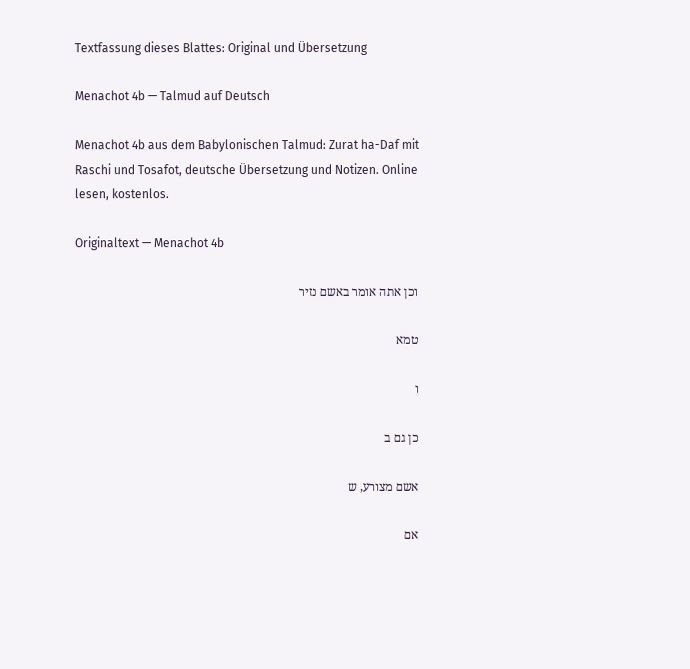Textfassung dieses Blattes: Original und Übersetzung

Menachot 4b — Talmud auf Deutsch

Menachot 4b aus dem Babylonischen Talmud: Zurat ha-Daf mit Raschi und Tosafot, deutsche Übersetzung und Notizen. Online lesen, kostenlos.

Originaltext — Menachot 4b

וכן אתה אומר באשם נזיר

טמא

ו

כן גם ב

אשם מצורע, ש

אם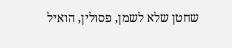שחטן שלא לשמן, פסולין, הואיל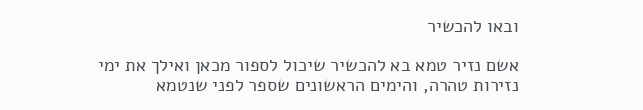ובאו להכשיר

אשם נזיר טמא בא להכשיר שיכול לספור מכאן ואילך את ימי נזירות טהרה, והימים הראשונים שספר לפני שנטמא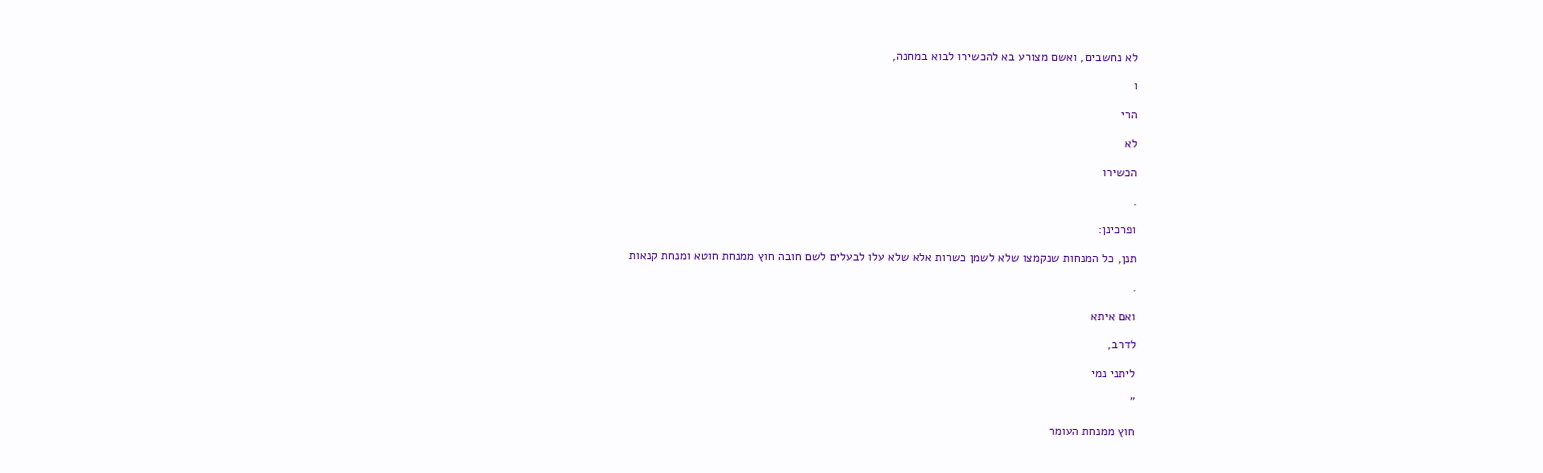לא נחשבים, ואשם מצורע בא להכשירו לבוא במחנה,

ו

הרי

לא

הכשירו

.

ופרכינן:

תנן, כל המנחות שנקמצו שלא לשמן כשרות אלא שלא עלו לבעלים לשם חובה חוץ ממנחת חוטא ומנחת קנאות

.

ואם איתא

לדרב,

ליתני נמי

"

חוץ ממנחת העומר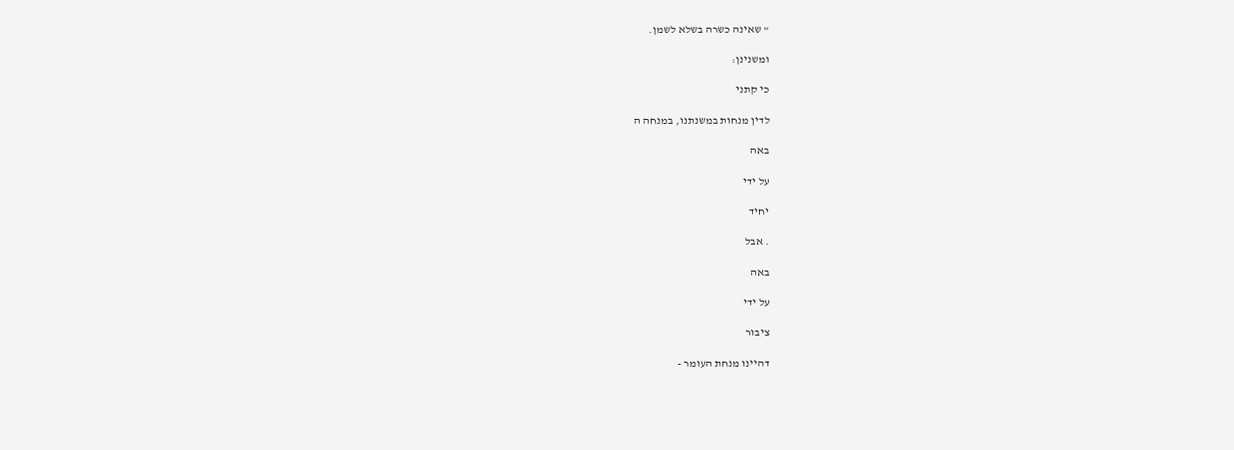" שאינה כשרה בשלא לשמן.

ומשנינן:

כי קתני

לדין מנחות במשנתנו, במנחה ה

באה

על ידי

יחיד

. אבל

באה

על ידי

ציבור

דהיינו מנחת העומר -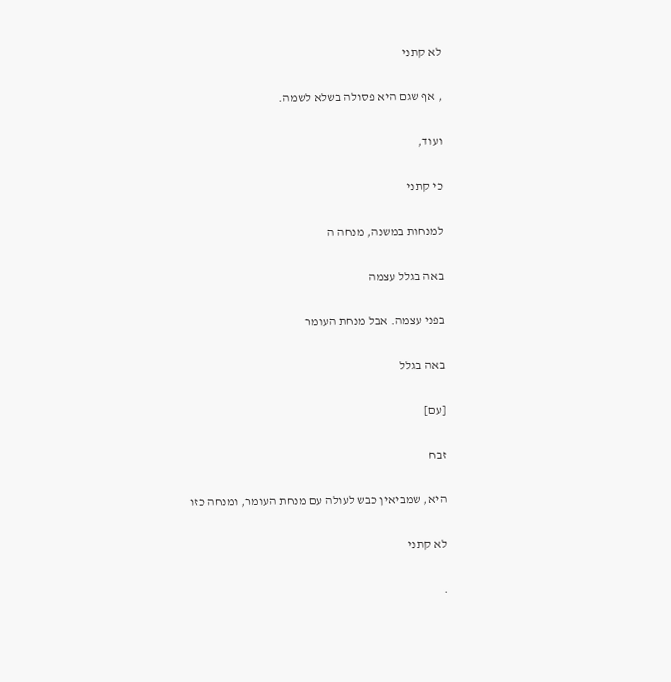לא קתני

, אף שגם היא פסולה בשלא לשמה.

ועוד,

כי קתני

למנחות במשנה, מנחה ה

באה בגלל עצמה

בפני עצמה. אבל מנחת העומר

באה בגלל

[עם]

זבח

היא, שמביאין כבש לעולה עם מנחת העומר, ומנחה כזו

לא קתני

.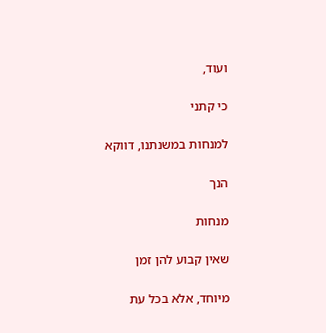ועוד,

כי קתני

למנחות במשנתנו, דווקא

הנך

מנחות

שאין קבוע להן זמן

מיוחד, אלא בכל עת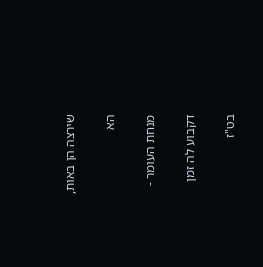שירצה הן באות,

הא

מנחת העומר -

דקבוע לה זמן

בט"ז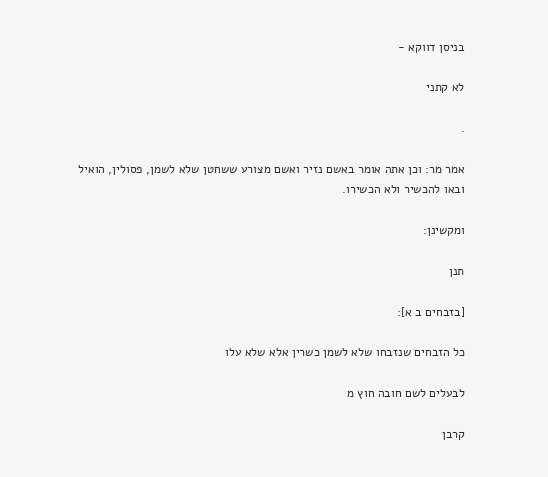בניסן דווקא -

לא קתני

.

אמר מר: וכן אתה אומר באשם נזיר ואשם מצורע ששחטן שלא לשמן, פסולין, הואיל ובאו להכשיר ולא הכשירו.

ומקשינן:

תנן

[בזבחים ב א]:

כל הזבחים שנזבחו שלא לשמן כשרין אלא שלא עלו

לבעלים לשם חובה חוץ מ

קרבן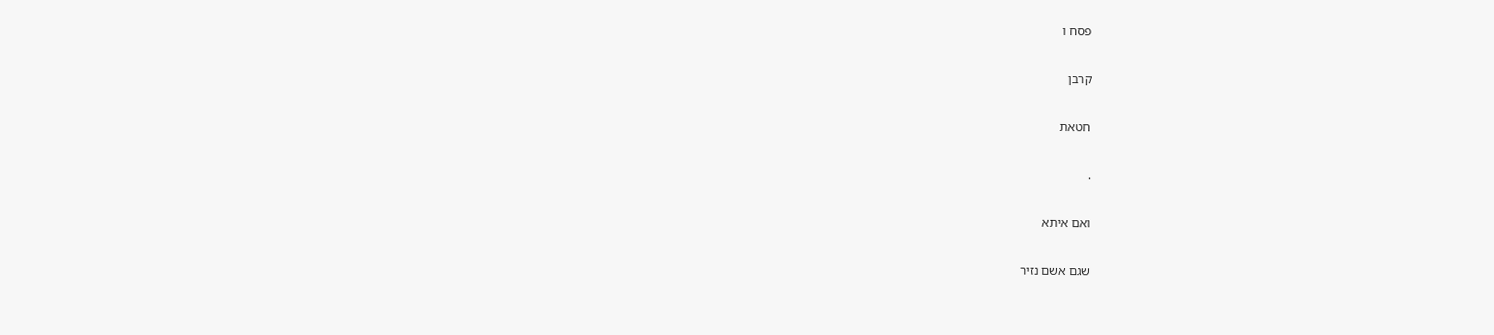פסח ו

קרבן

חטאת

.

ואם איתא

שגם אשם נזיר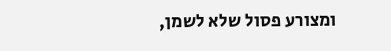ומצורע פסול שלא לשמן,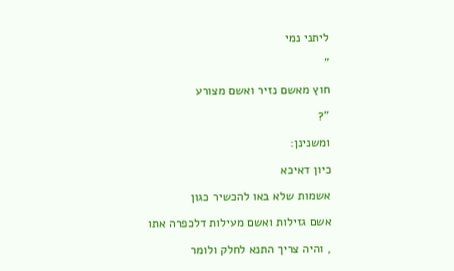ליתני נמי

"

חוץ מאשם נזיר ואשם מצורע

"?

ומשנינן:

כיון דאיכא

אשמות שלא באו להכשיר כגון

אשם גזילות ואשם מעילות דלכפרה אתו

, והיה צריך התנא לחלק ולומר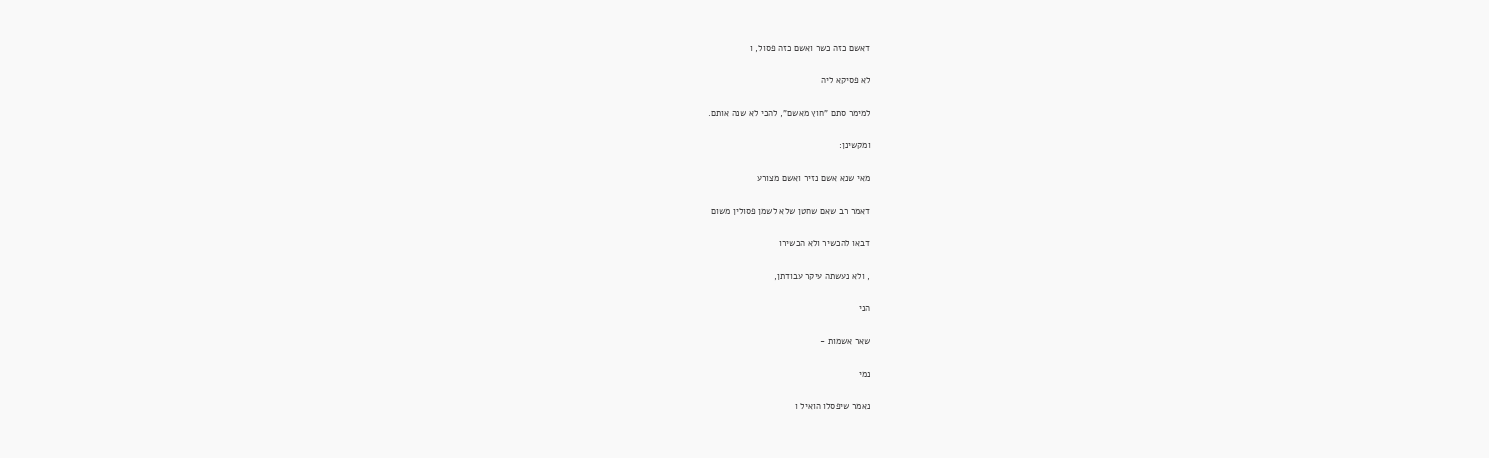דאשם כזה כשר ואשם כזה פסול, ו

לא פסיקא ליה

למימר סתם "חוץ מאשם", להכי לא שנה אותם.

ומקשינן:

מאי שנא אשם נזיר ואשם מצורע

דאמר רב שאם שחטן שלא לשמן פסולין משום

דבאו להכשיר ולא הכשירו

, ולא נעשתה עיקר עבודתן,

הני

שאר אשמות -

נמי

נאמר שיפסלו הואיל ו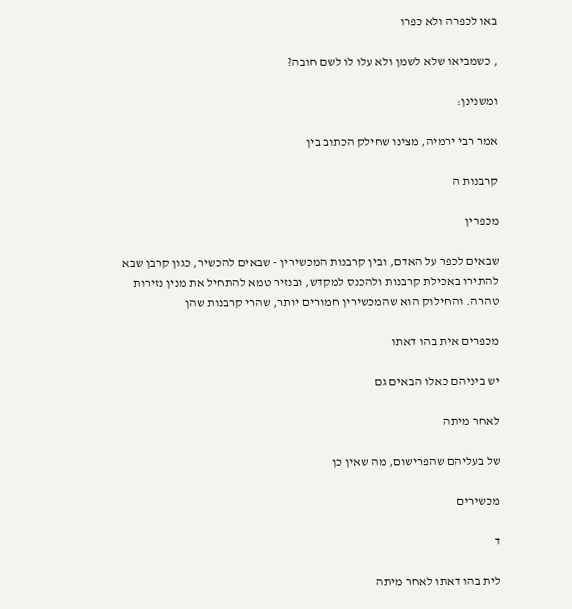באו לכפרה ולא כפרו

, כשמביאו שלא לשמן ולא עלו לו לשם חובה?

ומשנינן:

אמר רבי ירמיה, מצינו שחילק הכתוב בין

קרבנות ה

מכפרין

שבאים לכפר על האדם, ובין קרבנות המכשירין - שבאים להכשיר, כגון קרבן שבא להתירו באכילת קרבנות ולהכנס למקדש, ובנזיר טמא להתחיל את מנין נזירות טהרה. והחילוק הוא שהמכשירין חמורים יותר, שהרי קרבנות שהן

מכפרים אית בהו דאתו

יש ביניהם כאלו הבאים גם

לאחר מיתה

של בעליהם שהפרישום, מה שאין כן

מכשירים

ד

לית בהו דאתו לאחר מיתה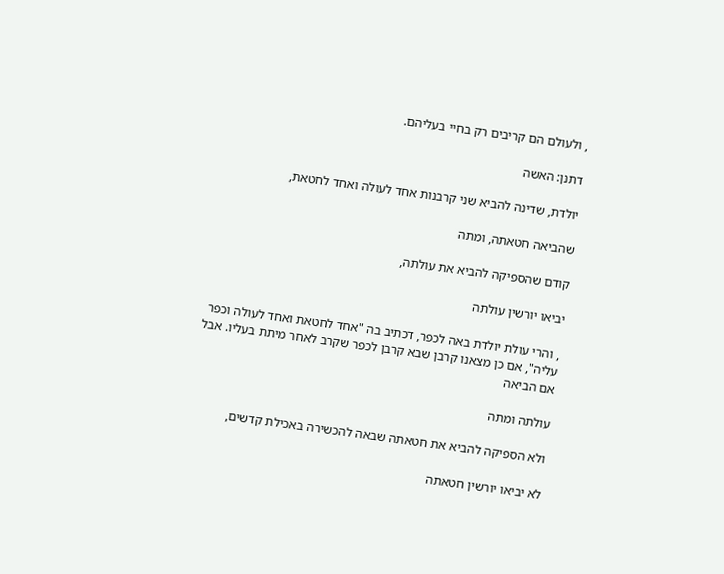, ולעולם הם קריבים רק בחיי בעליהם.

דתנן: האשה

יולדת, שדינה להביא שני קרבנות אחד לעולה ואחד לחטאת,

שהביאה חטאתה, ומתה

קודם שהספיקה להביא את עולתה,

יביאו יורשין עולתה

, והרי עולת יולדת באה לכפר, דכתיב בה "אחד לחטאת ואחד לעולה וכפר עליה", אם כן מצאנו קרבן שבא קרבן לכפר שקרב לאחר מיתת בעליו. אבל אם הביאה

עולתה ומתה

ולא הספיקה להביא את חטאתה שבאה להכשירה באכילת קדשים,

לא יביאו יורשין חטאתה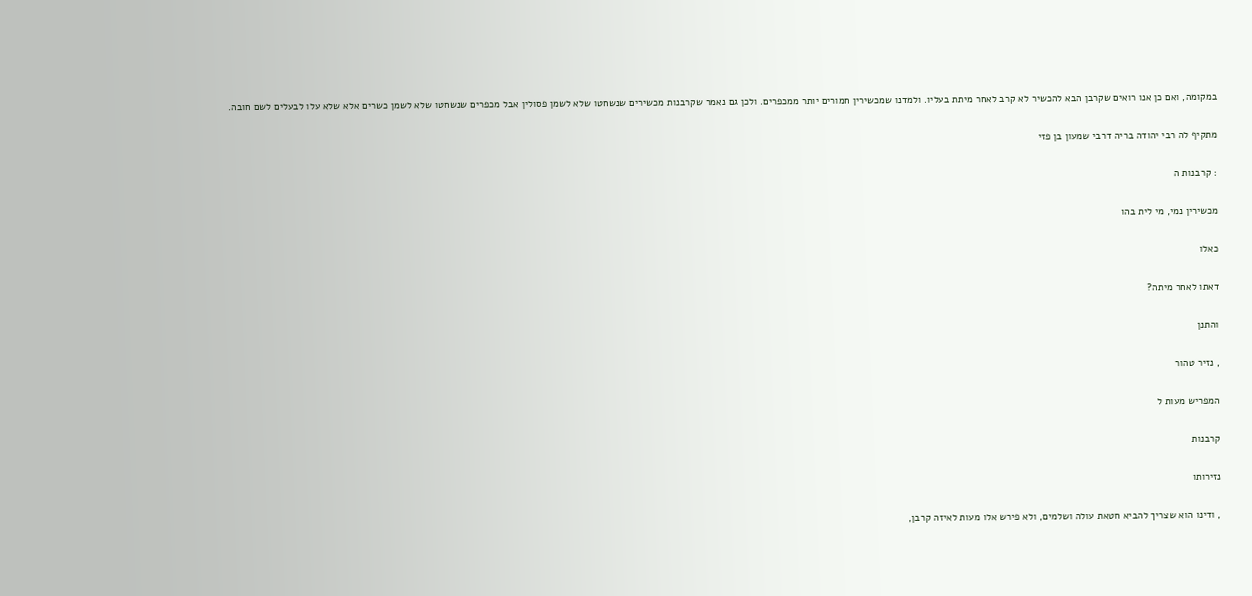במקומה, ואם כן אנו רואים שקרבן הבא להכשיר לא קרב לאחר מיתת בעליו. ולמדנו שמכשירין חמורים יותר ממכפרים. ולכן גם נאמר שקרבנות מכשירים שנשחטו שלא לשמן פסולין אבל מכפרים שנשחטו שלא לשמן כשרים אלא שלא עלו לבעלים לשם חובה.

מתקיף לה רבי יהודה בריה דרבי שמעון בן פזי

: קרבנות ה

מכשירין נמי, מי לית בהו

כאלו

דאתו לאחר מיתה?

והתנן

, נזיר טהור

המפריש מעות ל

קרבנות

נזירותו

, ודינו הוא שצריך להביא חטאת עולה ושלמים, ולא פירש אלו מעות לאיזה קרבן,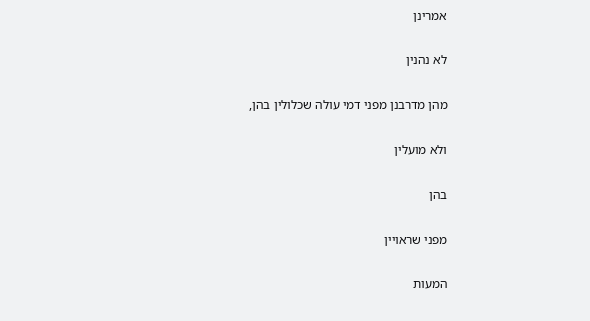אמרינן

לא נהנין

מהן מדרבנן מפני דמי עולה שכלולין בהן,

ולא מועלין

בהן

מפני שראויין

המעות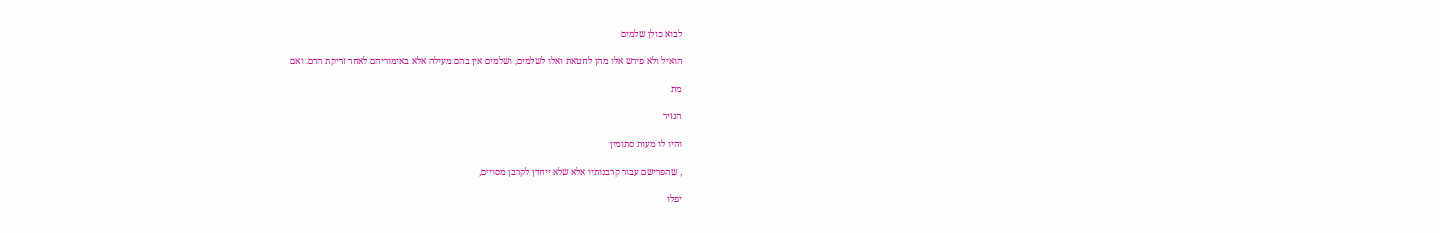לבוא כולן שלמים

הואיל ולא פירש אלו מהן לחטאת ואלו לשלמים, ושלמים אין בהם מעילה אלא באימוריהם לאחר זריקת הדם. ואם

מת

הנזיר

והיו לו מעות סתומין

, שהפרישם עבור קרבנותיו אלא שלא ייחדן לקרבן מסויים,

יפלו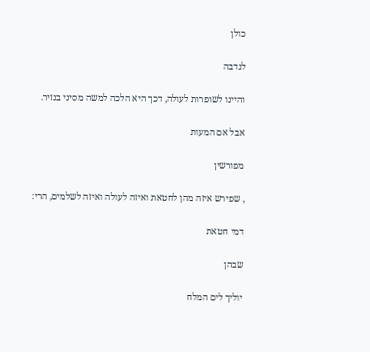כולן

לנדבה

והיינו לשופרות לעולה, דכך היא הלכה למשה מסיני בנזיר.

אבל אם המעות

מפורשין

, שפירש איזה מהן לחטאת ואיזה לעולה ואיזה לשלמים, הרי:

דמי חטאת

שבהן

יוליך לים המלח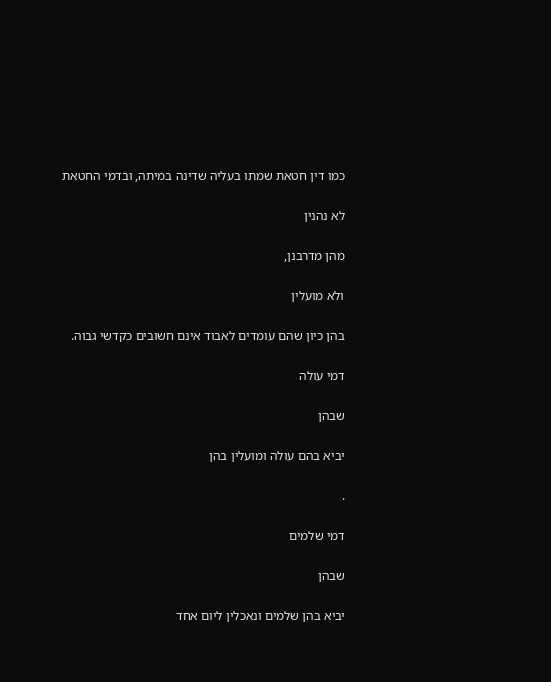כמו דין חטאת שמתו בעליה שדינה במיתה, ובדמי החטאת

לא נהנין

מהן מדרבנן,

ולא מועלין

בהן כיון שהם עומדים לאבוד אינם חשובים כקדשי גבוה.

דמי עולה

שבהן

יביא בהם עולה ומועלין בהן

.

דמי שלמים

שבהן

יביא בהן שלמים ונאכלין ליום אחד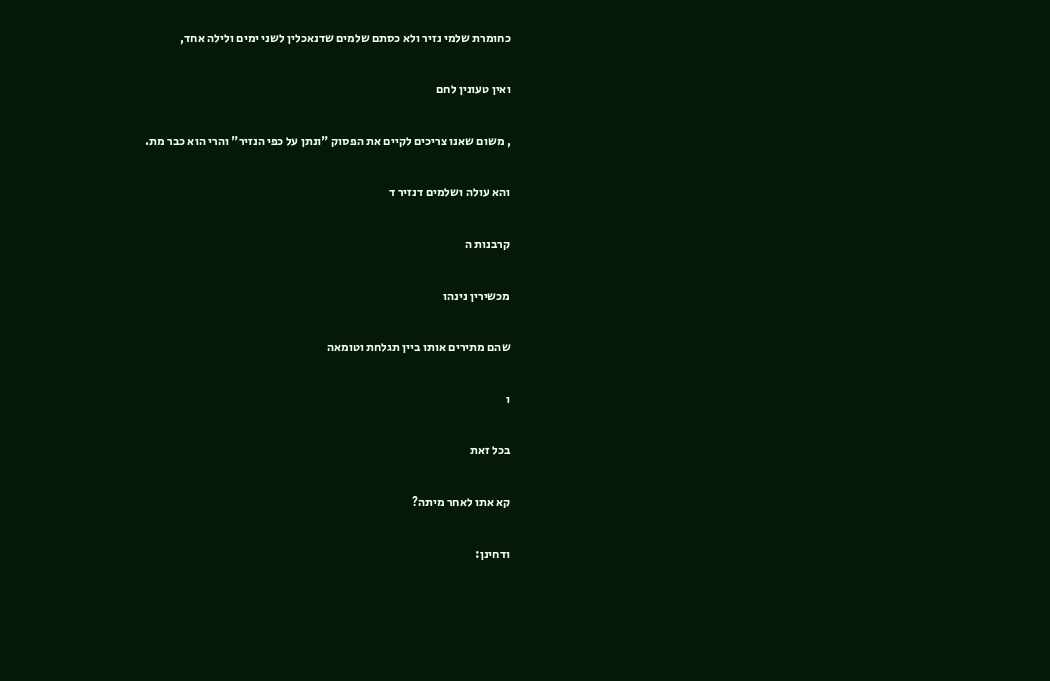כחומרת שלמי נזיר ולא כסתם שלמים שדנאכלין לשני ימים ולילה אחד,

ואין טעונין לחם

, משום שאנו צריכים לקיים את הפסוק "ונתן על כפי הנזיר" והרי הוא כבר מת.

והא עולה ושלמים דנזיר ד

קרבנות ה

מכשירין נינהו

שהם מתירים אותו ביין תגלחת וטומאה

ו

בכל זאת

קא אתו לאחר מיתה?

ודחינן: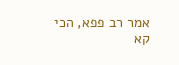אמר רב פפא, הכי קא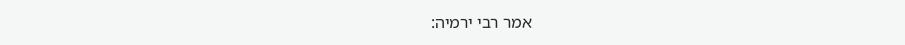אמר רבי ירמיה: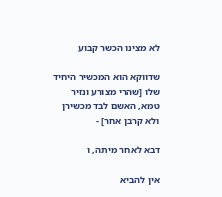לא מצינו הכשר קבוע

שדווקא הוא המכשיר היחיד שלו [שהרי מצורע ונזיר טמא, האשם לבד מכשירן ולא קרבן אחר] -

דבא לאחר מיתה, ו

אין להביא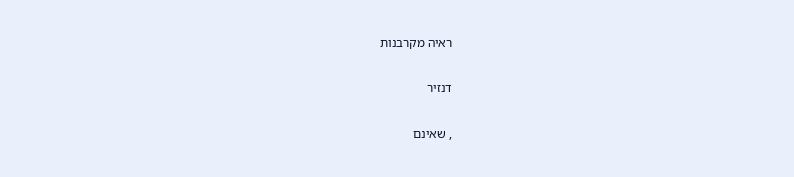ראיה מקרבנות

דנזיר

, שאינם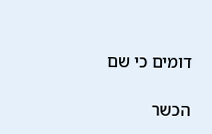דומים כי שם

הכשר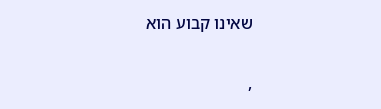שאינו קבוע הוא

,